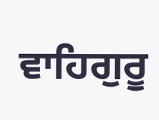ਵਾਹਿਗੁਰੂ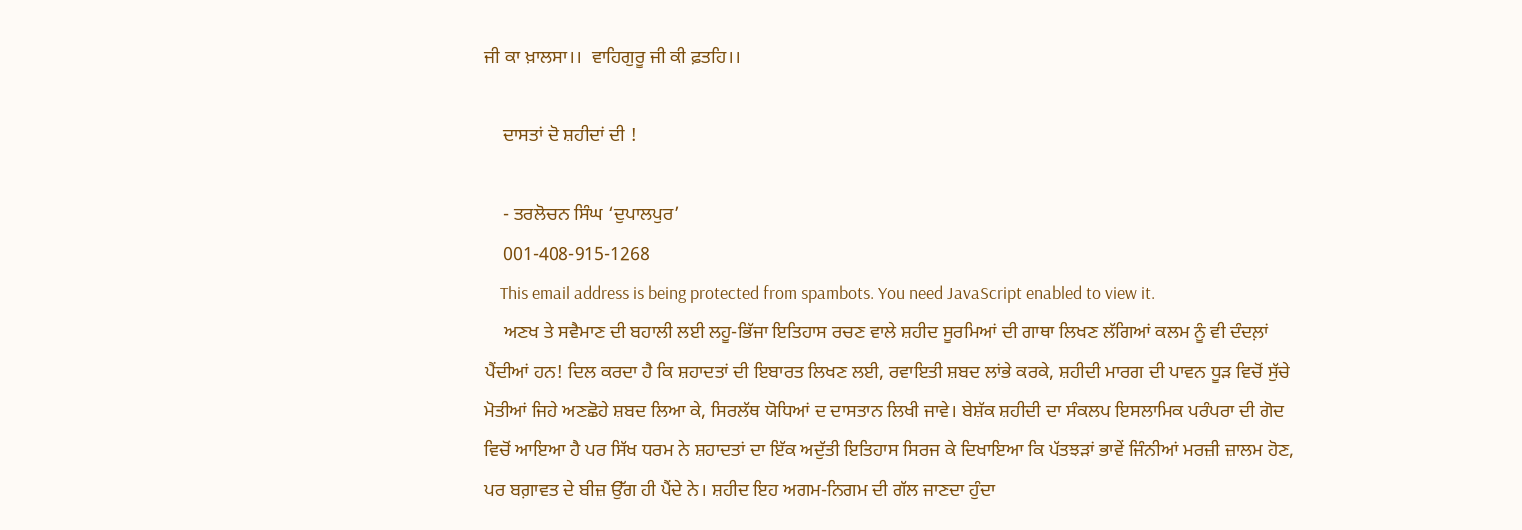ਜੀ ਕਾ ਖ਼ਾਲਸਾ।।  ਵਾਹਿਗੁਰੂ ਜੀ ਕੀ ਫ਼ਤਹਿ।।

    ਦਾਸਤਾਂ ਦੋ ਸ਼ਹੀਦਾਂ ਦੀ !

    - ਤਰਲੋਚਨ ਸਿੰਘ ‘ਦੁਪਾਲਪੁਰ’
    001-408-915-1268
    This email address is being protected from spambots. You need JavaScript enabled to view it.
    ਅਣਖ ਤੇ ਸਵੈਮਾਣ ਦੀ ਬਹਾਲੀ ਲਈ ਲਹੂ-ਭਿੱਜਾ ਇਤਿਹਾਸ ਰਚਣ ਵਾਲੇ ਸ਼ਹੀਦ ਸੂਰਮਿਆਂ ਦੀ ਗਾਥਾ ਲਿਖਣ ਲੱਗਿਆਂ ਕਲਮ ਨੂੰ ਵੀ ਦੰਦਲ਼ਾਂ ਪੈਂਦੀਆਂ ਹਨ! ਦਿਲ ਕਰਦਾ ਹੈ ਕਿ ਸ਼ਹਾਦਤਾਂ ਦੀ ਇਬਾਰਤ ਲਿਖਣ ਲਈ, ਰਵਾਇਤੀ ਸ਼ਬਦ ਲਾਂਭੇ ਕਰਕੇ, ਸ਼ਹੀਦੀ ਮਾਰਗ ਦੀ ਪਾਵਨ ਧੂੜ ਵਿਚੋਂ ਸੁੱਚੇ ਮੋਤੀਆਂ ਜਿਹੇ ਅਣਛੋਹੇ ਸ਼ਬਦ ਲਿਆ ਕੇ, ਸਿਰਲੱਥ ਯੋਧਿਆਂ ਦ ਦਾਸਤਾਨ ਲਿਖੀ ਜਾਵੇ। ਬੇਸ਼ੱਕ ਸ਼ਹੀਦੀ ਦਾ ਸੰਕਲਪ ਇਸਲਾਮਿਕ ਪਰੰਪਰਾ ਦੀ ਗੋਦ ਵਿਚੋਂ ਆਇਆ ਹੈ ਪਰ ਸਿੱਖ ਧਰਮ ਨੇ ਸ਼ਹਾਦਤਾਂ ਦਾ ਇੱਕ ਅਦੁੱਤੀ ਇਤਿਹਾਸ ਸਿਰਜ ਕੇ ਦਿਖਾਇਆ ਕਿ ਪੱਤਝੜਾਂ ਭਾਵੇਂ ਜਿੰਨੀਆਂ ਮਰਜ਼ੀ ਜ਼ਾਲਮ ਹੋਣ, ਪਰ ਬਗ਼ਾਵਤ ਦੇ ਬੀਜ਼ ਉੱਗ ਹੀ ਪੈਂਦੇ ਨੇ। ਸ਼ਹੀਦ ਇਹ ਅਗਮ-ਨਿਗਮ ਦੀ ਗੱਲ ਜਾਣਦਾ ਹੁੰਦਾ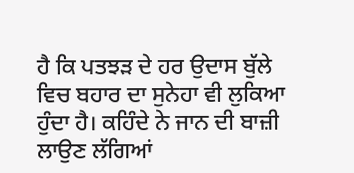ਹੈ ਕਿ ਪਤਝੜ ਦੇ ਹਰ ਉਦਾਸ ਬੁੱਲੇ ਵਿਚ ਬਹਾਰ ਦਾ ਸੁਨੇਹਾ ਵੀ ਲੁਕਿਆ ਹੁੰਦਾ ਹੈ। ਕਹਿੰਦੇ ਨੇ ਜਾਨ ਦੀ ਬਾਜ਼ੀ ਲਾਉਣ ਲੱਗਿਆਂ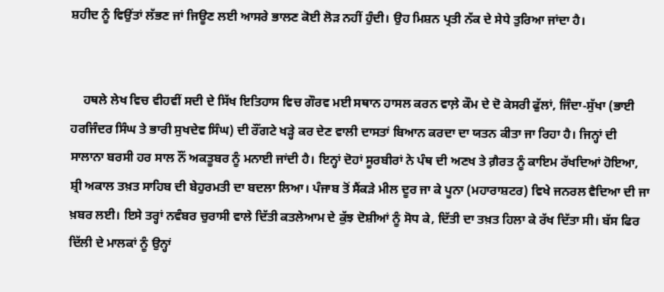ਸ਼ਹੀਦ ਨੂੰ ਵਿਉਂਤਾਂ ਲੱਭਣ ਜਾਂ ਜਿਊਣ ਲਈ ਆਸਰੇ ਭਾਲਣ ਕੋਈ ਲੋੜ ਨਹੀਂ ਹੁੰਦੀ। ਉਹ ਮਿਸ਼ਨ ਪ੍ਰਤੀ ਨੱਕ ਦੇ ਸੇਧੇ ਤੁਰਿਆ ਜਾਂਦਾ ਹੈ।


    ਹਥਲੇ ਲੇਖ ਵਿਚ ਵੀਹਵੀਂ ਸਦੀ ਦੇ ਸਿੱਖ ਇਤਿਹਾਸ ਵਿਚ ਗੌਰਵ ਮਈ ਸਥਾਨ ਹਾਸਲ ਕਰਨ ਵਾਲ਼ੇ ਕੌਮ ਦੇ ਦੋ ਕੇਸਰੀ ਫੁੱਲਾਂ, ਜਿੰਦਾ-ਸੁੱਖਾ (ਭਾਈ ਹਰਜਿੰਦਰ ਸਿੰਘ ਤੇ ਭਾਰੀ ਸੁਖਦੇਵ ਸਿੰਘ) ਦੀ ਰੌਂਗਟੇ ਖੜ੍ਹੇ ਕਰ ਦੇਣ ਵਾਲੀ ਦਾਸਤਾਂ ਬਿਆਨ ਕਰਦਾ ਦਾ ਯਤਨ ਕੀਤਾ ਜਾ ਰਿਹਾ ਹੈ। ਜਿਨ੍ਹਾਂ ਦੀ ਸਾਲਾਨਾ ਬਰਸੀ ਹਰ ਸਾਲ ਨੌਂ ਅਕਤੂਬਰ ਨੂੰ ਮਨਾਈ ਜਾਂਦੀ ਹੈ। ਇਨ੍ਹਾਂ ਦੋਹਾਂ ਸੂਰਬੀਰਾਂ ਨੇ ਪੰਥ ਦੀ ਅਣਖ ਤੇ ਗ਼ੈਰਤ ਨੂੰ ਕਾਇਮ ਰੱਖਦਿਆਂ ਹੋਇਆ, ਸ਼੍ਰੀ ਅਕਾਲ ਤਖ਼ਤ ਸਾਹਿਬ ਦੀ ਬੇਹੁਰਮਤੀ ਦਾ ਬਦਲਾ ਲਿਆ। ਪੰਜਾਬ ਤੋਂ ਸੈਂਕੜੇ ਮੀਲ ਦੂਰ ਜਾ ਕੇ ਪੂਨਾ (ਮਹਾਰਾਸ਼ਟਰ) ਵਿਖੇ ਜਨਰਲ ਵੈਦਿਆ ਦੀ ਜਾ ਖ਼ਬਰ ਲਈ। ਇਸੇ ਤਰ੍ਹਾਂ ਨਵੰਬਰ ਚੁਰਾਸੀ ਵਾਲੇ ਦਿੱਤੀ ਕਤਲੇਆਮ ਦੇ ਕੁੱਝ ਦੋਸ਼ੀਆਂ ਨੂੰ ਸੋਧ ਕੇ, ਦਿੱਤੀ ਦਾ ਤਖ਼ਤ ਹਿਲਾ ਕੇ ਰੱਖ ਦਿੱਤਾ ਸੀ। ਬੱਸ ਫਿਰ ਦਿੱਲੀ ਦੇ ਮਾਲਕਾਂ ਨੂੰ ਉਨ੍ਹਾਂ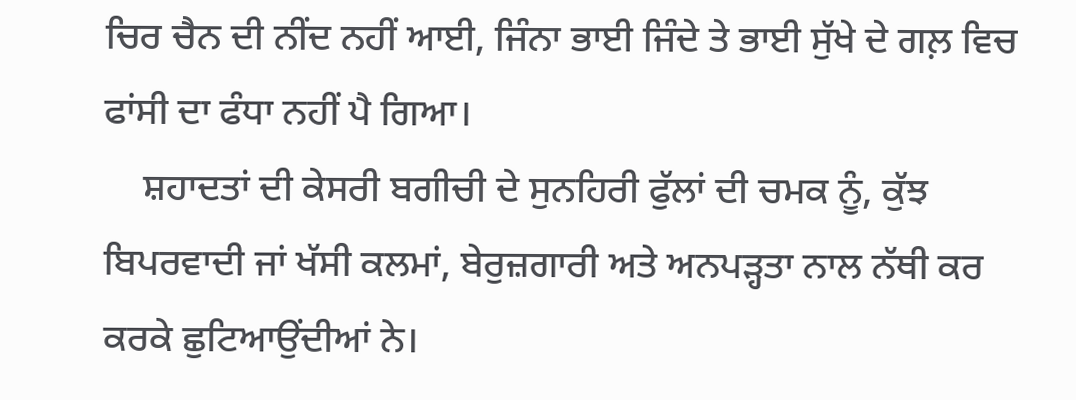ਚਿਰ ਚੈਨ ਦੀ ਨੀਂਦ ਨਹੀਂ ਆਈ, ਜਿੰਨਾ ਭਾਈ ਜਿੰਦੇ ਤੇ ਭਾਈ ਸੁੱਖੇ ਦੇ ਗਲ਼ ਵਿਚ ਫਾਂਸੀ ਦਾ ਫੰਧਾ ਨਹੀਂ ਪੈ ਗਿਆ।
    ਸ਼ਹਾਦਤਾਂ ਦੀ ਕੇਸਰੀ ਬਗੀਚੀ ਦੇ ਸੁਨਹਿਰੀ ਫੁੱਲਾਂ ਦੀ ਚਮਕ ਨੂੰ, ਕੁੱਝ ਬਿਪਰਵਾਦੀ ਜਾਂ ਖੱਸੀ ਕਲਮਾਂ, ਬੇਰੁਜ਼ਗਾਰੀ ਅਤੇ ਅਨਪੜ੍ਹਤਾ ਨਾਲ ਨੱਥੀ ਕਰ ਕਰਕੇ ਛੁਟਿਆਉਂਦੀਆਂ ਨੇ।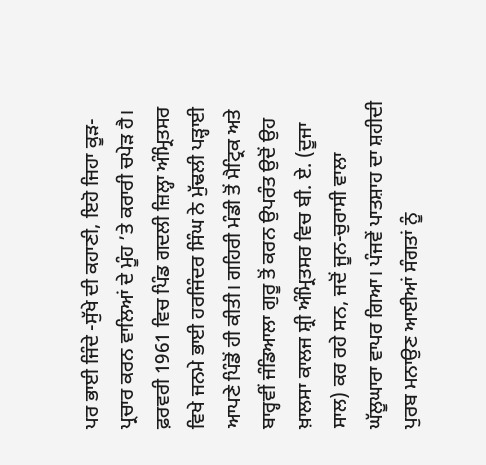ਪਰ ਭਾਈ ਜਿੰਦੇ -ਸੁੱਖੇ ਦੀ ਕਹਾਣੀ, ਇਹੋ ਜਿਹਾ ਕੂੜ-ਪ੍ਰਚਾਰ ਕਰਨ ਵਾਲਿਆਂ ਦੇ ਮੂੰਹ ’ਤੇ ਕਰਾਰੀ ਚਪੇੜ ਹੈ। ਫ਼ਰਵਰੀ 1961 ਵਿਚ ਪਿੰਡ ਗਦਲੀ ਜ਼ਿਲ੍ਹਾ ਅੰਮ੍ਰਿਤਸਰ ਵਿਖੇ ਜਨਮੇ ਭਾਈ ਹਰਜਿੰਦਰ ਸਿੰਘ ਨੇ ਮੁੱਢਲੀ ਪੜ੍ਹਾਈ ਆਪਣੇ ਪਿੰਡੋਂ ਹੀ ਕੀਤੀ। ਗਹਿਰੀ ਮੰਡੀ ਤੋਂ ਮੈਟ੍ਰਿਕ ਅਤੇ ਬਾਰ੍ਹਵੀਂ ਜੰਡਿਆਲਾ ਗੁਰੂ ਤੋਂ ਕਰਨ ਉਪਰੰਤ ਉਦੋਂ ਉਹ ਖ਼ਾਲਸਾ ਕਾਲਜ ਸ਼੍ਰੀ ਅੰਮ੍ਰਿਤਸਰ ਵਿਚ ਬੀ. ਏ. (ਦੂਜਾ ਸਾਲ) ਕਰ ਰਹੇ ਸਨ, ਜਦੋਂ ਜੂਨ-ਚੁਰਾਸੀ ਵਾਲਾ ਘੱਲੂਘਾਰਾ ਵਾਪਰ ਗਿਆ। ਪੰਜਵੇਂ ਪਾਤਸ਼ਾਹ ਦਾ ਸ਼ਹੀਦੀ ਪੁਰਬ ਮਨਾਉਣ ਆਈਆਂ ਸੰਗਤਾਂ ਨੂੰ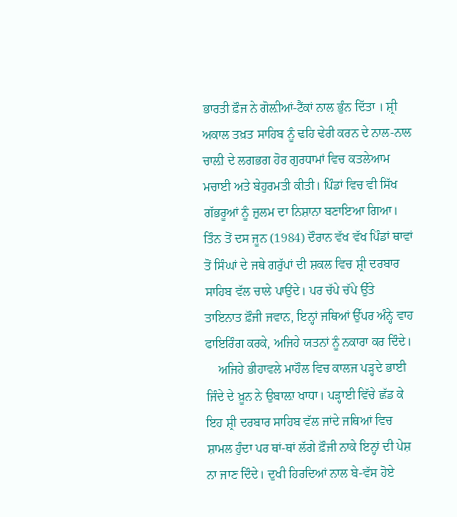ਭਾਰਤੀ ਫ਼ੌਜ ਨੇ ਗੋਲ਼ੀਆਂ-ਟੈਂਕਾਂ ਨਾਲ ਭੁੰਨ ਦਿੱਤਾ । ਸ਼੍ਰੀ ਅਕਾਲ ਤਖ਼ਤ ਸਾਹਿਬ ਨੂੰ ਢਹਿ ਢੇਰੀ ਕਰਨ ਦੇ ਨਾਲ-ਨਾਲ ਚਾਲ਼ੀ ਦੇ ਲਗਭਗ ਹੋਰ ਗੁਰਧਾਮਾਂ ਵਿਚ ਕਤਲੇਆਮ ਮਚਾਈ ਅਤੇ ਬੇਹੁਰਮਤੀ ਕੀਤੀ। ਪਿੰਡਾਂ ਵਿਚ ਵੀ ਸਿੱਖ ਗੱਭਰੂਆਂ ਨੂੰ ਜ਼ੁਲਮ ਦਾ ਨਿਸ਼ਾਨਾ ਬਣਾਇਆ ਗਿਆ। ਤਿੰਨ ਤੋਂ ਦਸ ਜੂਨ (1984) ਦੌਰਾਨ ਵੱਖ ਵੱਖ ਪਿੰਡਾਂ ਥਾਵਾਂ ਤੋਂ ਸਿੰਘਾਂ ਦੇ ਜਥੇ ਗਰੁੱਪਾਂ ਦੀ ਸ਼ਕਲ ਵਿਚ ਸ਼੍ਰੀ ਦਰਬਾਰ ਸਾਹਿਬ ਵੱਲ ਚਾਲੇ ਪਾਉਂਦੇ। ਪਰ ਚੱਪੇ ਚੱਪੇ ਉੱਤੇ ਤਾਇਨਾਤ ਫ਼ੌਜੀ ਜਵਾਨ, ਇਨ੍ਹਾਂ ਜਥਿਆਂ ਉੱਪਰ ਅੰਨ੍ਹੇ ਵਾਹ ਫਾਇਰਿੰਗ ਕਰਕੇ, ਅਜਿਹੇ ਯਤਨਾਂ ਨੂੰ ਨਕਾਰਾ ਕਰ ਦਿੰਦੇ।
    ਅਜਿਹੇ ਭੀਹਾਵਲੇ ਮਾਹੌਲ ਵਿਚ ਕਾਲਜ ਪੜ੍ਹਦੇ ਭਾਈ ਜਿੰਦੇ ਦੇ ਖ਼ੂਨ ਨੇ ਉਬਾਲ਼ਾ ਖਾਧਾ। ਪੜ੍ਹਾਈ ਵਿੱਚੇ ਛੱਡ ਕੇ ਇਹ ਸ਼੍ਰੀ ਦਰਬਾਰ ਸਾਹਿਬ ਵੱਲ ਜਾਂਦੇ ਜਥਿਆਂ ਵਿਚ ਸ਼ਾਮਲ ਹੁੰਦਾ ਪਰ ਥਾਂ-ਥਾਂ ਲੱਗੇ ਫ਼ੌਜੀ ਨਾਕੇ ਇਨ੍ਹਾਂ ਦੀ ਪੇਸ਼ ਨਾ ਜਾਣ ਦਿੰਦੇ। ਦੁਖੀ ਹਿਰਦਿਆਂ ਨਾਲ ਬੇ-ਵੱਸ ਹੋਏ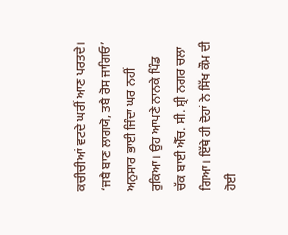ਕਚੀਚੀਆਂ ਵਟਦੇ ਘਰੀਂ ਆਣ ਪਰਤਦੇ। ‘ਜਬੈ ਬਾਣ ਲਾਗਯੋ, ਤਬੈ ਰੋਸ ਜਾਗਿਓ’ ਅਨੁਸਾਰ ਭਾਈ ਜਿੰਦਾ ਘਰ ਨਹੀਂ ਰੁਕਿਆ। ਉਹ ਆਪਣੇ ਨਾਨਕੇ ਪਿੰਡ ਚੱਕ ਬਾਈ ਐੱਚ. ਸੀ. ਸ਼੍ਰੀ ਨਗਰ ਚਲਾ ਗਿਆ। ਇੱਥੇ ਹੀ ਦੋਹਾਂ ਨੇ ਸਿੱਖ ਕੌਮ ਦੀ ਹੋਈ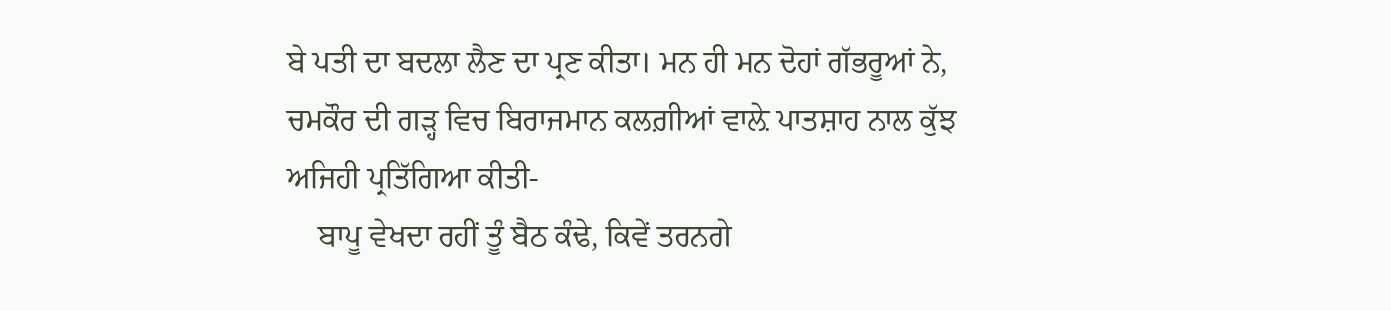ਬੇ ਪਤੀ ਦਾ ਬਦਲਾ ਲੈਣ ਦਾ ਪ੍ਰਣ ਕੀਤਾ। ਮਨ ਹੀ ਮਨ ਦੋਹਾਂ ਗੱਭਰੂਆਂ ਨੇ, ਚਮਕੌਰ ਦੀ ਗੜ੍ਹ ਵਿਚ ਬਿਰਾਜਮਾਨ ਕਲਗ਼ੀਆਂ ਵਾਲ਼ੇ ਪਾਤਸ਼ਾਹ ਨਾਲ ਕੁੱਝ ਅਜਿਹੀ ਪ੍ਰਤਿੱਗਿਆ ਕੀਤੀ-
    ਬਾਪੂ ਵੇਖਦਾ ਰਹੀਂ ਤੂੰ ਬੈਠ ਕੰਢੇ, ਕਿਵੇਂ ਤਰਨਗੇ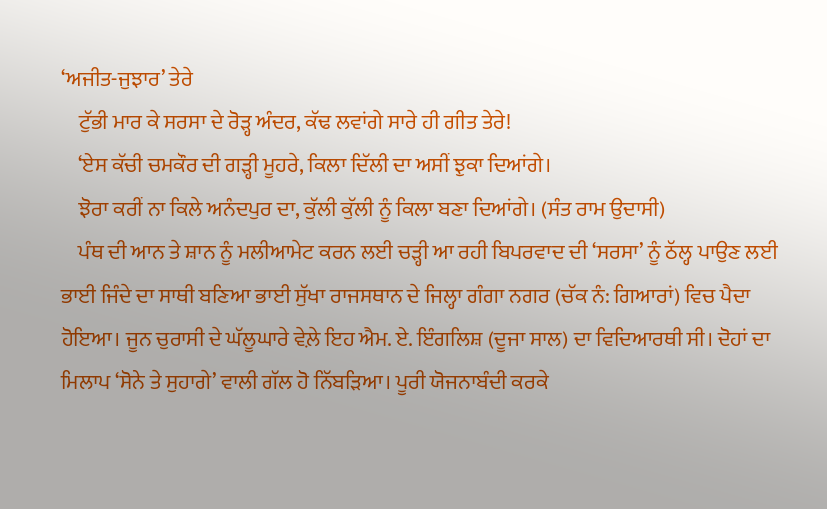‘ਅਜੀਤ-ਜੁਝਾਰ’ ਤੇਰੇ
    ਟੁੱਭੀ ਮਾਰ ਕੇ ਸਰਸਾ ਦੇ ਰੋੜ੍ਹ ਅੰਦਰ, ਕੱਢ ਲਵਾਂਗੇ ਸਾਰੇ ਹੀ ਗੀਤ ਤੇਰੇ!
    ‘ਏਸ ਕੱਚੀ ਚਮਕੌਰ ਦੀ ਗੜ੍ਹੀ ਮੂਹਰੇ, ਕਿਲਾ ਦਿੱਲੀ ਦਾ ਅਸੀਂ ਝੁਕਾ ਦਿਆਂਗੇ।
    ਝੋਰਾ ਕਰੀਂ ਨਾ ਕਿਲੇ ਅਨੰਦਪੁਰ ਦਾ, ਕੁੱਲੀ ਕੁੱਲੀ ਨੂੰ ਕਿਲਾ ਬਣਾ ਦਿਆਂਗੇ। (ਸੰਤ ਰਾਮ ਉਦਾਸੀ)
    ਪੰਥ ਦੀ ਆਨ ਤੇ ਸ਼ਾਨ ਨੂੰ ਮਲੀਆਮੇਟ ਕਰਨ ਲਈ ਚੜ੍ਹੀ ਆ ਰਹੀ ਬਿਪਰਵਾਦ ਦੀ ‘ਸਰਸਾ’ ਨੂੰ ਠੱਲ੍ਹ ਪਾਉਣ ਲਈ ਭਾਈ ਜਿੰਦੇ ਦਾ ਸਾਥੀ ਬਣਿਆ ਭਾਈ ਸੁੱਖਾ ਰਾਜਸਥਾਨ ਦੇ ਜਿਲ੍ਹਾ ਗੰਗਾ ਨਗਰ (ਚੱਕ ਨੰ: ਗਿਆਰਾਂ) ਵਿਚ ਪੈਦਾ ਹੋਇਆ। ਜੂਨ ਚੁਰਾਸੀ ਦੇ ਘੱਲੂਘਾਰੇ ਵੇਲ਼ੇ ਇਹ ਐਮ. ਏ. ਇੰਗਲਿਸ਼ (ਦੂਜਾ ਸਾਲ) ਦਾ ਵਿਦਿਆਰਥੀ ਸੀ। ਦੋਹਾਂ ਦਾ ਮਿਲਾਪ ‘ਸੋਨੇ ਤੇ ਸੁਹਾਗੇ’ ਵਾਲੀ ਗੱਲ ਹੋ ਨਿੱਬੜਿਆ। ਪੂਰੀ ਯੋਜਨਾਬੰਦੀ ਕਰਕੇ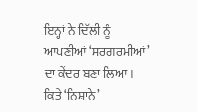ਇਨ੍ਹਾਂ ਨੇ ਦਿੱਲੀ ਨੂੰ ਆਪਣੀਆਂ ‘ਸਰਗਰਮੀਆਂ’ ਦਾ ਕੇਂਦਰ ਬਣਾ ਲਿਆ। ਕਿਤੇ ‘ਨਿਸ਼ਾਨੇ’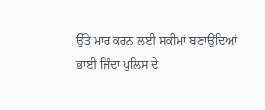ਉੱਤੇ ਮਾਰ ਕਰਨ ਲਈ ਸਕੀਮਾਂ ਬਣਾਉਂਦਿਆਂ ਭਾਈ ਜਿੰਦਾ ਪੁਲਿਸ ਦੇ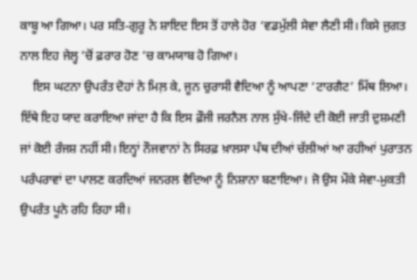ਕਾਬੂ ਆ ਗਿਆ। ਪਰ ਸਤਿ-ਗੁਰੂ ਨੇ ਸ਼ਾਇਦ ਇਸ ਤੋਂ ਹਾਲੇ ਹੋਰ ‘ਵਡਮੁੱਲੀ ਸੇਵਾ ਲੈਣੀ ਸੀ। ਕਿਸੇ ਜੁਗਤ ਨਾਲ ਇਹ ਜੇਲ੍ਹ ’ਚੋਂ ਫ਼ਰਾਰ ਹੋਣ ’ਚ ਕਾਮਯਾਬ ਹੋ ਗਿਆ।
    ਇਸ ਘਟਨਾ ਉਪਰੰਤ ਦੋਹਾਂ ਨੇ ਮਿਲ਼ ਕੇ, ਜੂਨ ਚੁਰਾਸੀ ਵੈਦਿਆ ਨੂੰ ਆਪਣਾ ‘ਟਾਰਗੈਟ’ ਮਿੱਥ ਲਿਆ। ਇੱਥੇ ਇਹ ਯਾਦ ਕਰਾਇਆ ਜਾਂਦਾ ਹੈ ਕਿ ਇਸ ਫ਼ੌਜੀ ਜਰਨੈਲ ਨਾਲ ਸੁੱਖੇ-ਜਿੰਦੇ ਦੀ ਕੋਈ ਜਾਤੀ ਦੁਸ਼ਮਣੀ ਜਾਂ ਕੋਈ ਰੰਜਸ਼ ਨਹੀਂ ਸੀ। ਇਨ੍ਹਾਂ ਨੌਜਵਾਨਾਂ ਨੇ ਸਿਰਫ਼ ਖ਼ਾਲਸਾ ਪੰਥ ਦੀਆਂ ਚੱਲੀਆਂ ਆ ਰਹੀਆਂ ਪੁਰਾਤਨ ਪਰੰਪਰਾਵਾਂ ਦਾ ਪਾਲਣ ਕਰਦਿਆਂ ਜਨਰਲ ਵੈਦਿਆ ਨੂੰ ਨਿਸ਼ਾਨਾ ਬਣਾਇਆ। ਜੋ ਉਸ ਮੌਕੇ ਸੇਵਾ-ਮੁਕਤੀ ਉਪਰੰਤ ਪੂਨੇ ਰਹਿ ਰਿਹਾ ਸੀ।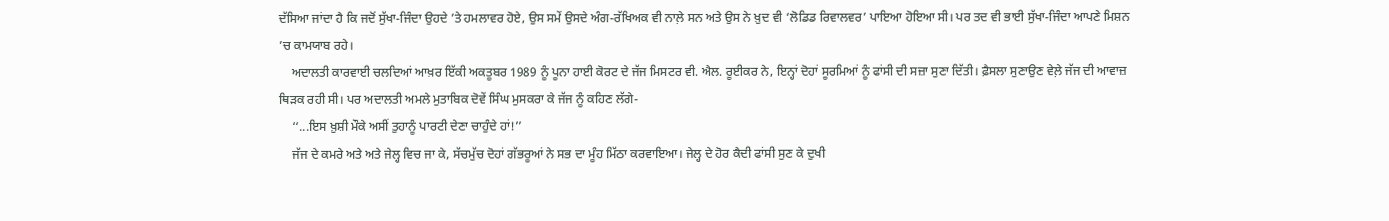ਦੱਸਿਆ ਜਾਂਦਾ ਹੈ ਕਿ ਜਦੋਂ ਸੁੱਖਾ-ਜਿੰਦਾ ਉਹਦੇ ’ਤੇ ਹਮਲਾਵਰ ਹੋਏ, ਉਸ ਸਮੇਂ ਉਸਦੇ ਅੰਗ-ਰੱਖਿਅਕ ਵੀ ਨਾਲ਼ੇ ਸਨ ਅਤੇ ਉਸ ਨੇ ਖ਼ੁਦ ਵੀ ‘ਲੋਡਿਡ ਰਿਵਾਲਵਰ’ ਪਾਇਆ ਹੋਇਆ ਸੀ। ਪਰ ਤਦ ਵੀ ਭਾਈ ਸੁੱਖਾ-ਜਿੰਦਾ ਆਪਣੇ ਮਿਸ਼ਨ ’ਚ ਕਾਮਯਾਬ ਰਹੇ।
    ਅਦਾਲਤੀ ਕਾਰਵਾਈ ਚਲਦਿਆਂ ਆਖ਼ਰ ਇੱਕੀ ਅਕਤੂਬਰ 1989 ਨੂੰ ਪੂਨਾ ਹਾਈ ਕੋਰਟ ਦੇ ਜੱਜ ਮਿਸਟਰ ਵੀ. ਐਲ. ਰੂਈਕਰ ਨੇ, ਇਨ੍ਹਾਂ ਦੋਹਾਂ ਸੂਰਮਿਆਂ ਨੂੰ ਫਾਂਸੀ ਦੀ ਸਜ਼ਾ ਸੁਣਾ ਦਿੱਤੀ। ਫ਼ੈਸਲਾ ਸੁਣਾਉਣ ਵੇਲ਼ੇ ਜੱਜ ਦੀ ਆਵਾਜ਼ ਥਿੜਕ ਰਹੀ ਸੀ। ਪਰ ਅਦਾਲਤੀ ਅਮਲੇ ਮੁਤਾਬਿਕ ਦੋਵੇਂ ਸਿੰਘ ਮੁਸਕਰਾ ਕੇ ਜੱਜ ਨੂੰ ਕਹਿਣ ਲੱਗੇ-
    ‘‘...ਇਸ ਖ਼ੁਸ਼ੀ ਮੌਕੇ ਅਸੀਂ ਤੁਹਾਨੂੰ ਪਾਰਟੀ ਦੇਣਾ ਚਾਹੁੰਦੇ ਹਾਂ!’’
    ਜੱਜ ਦੇ ਕਮਰੇ ਅਤੇ ਅਤੇ ਜੇਲ੍ਹ ਵਿਚ ਜਾ ਕੇ, ਸੱਚਮੁੱਚ ਦੋਹਾਂ ਗੱਭਰੂਆਂ ਨੇ ਸਭ ਦਾ ਮੂੰਹ ਮਿੱਠਾ ਕਰਵਾਇਆ। ਜੇਲ੍ਹ ਦੇ ਹੋਰ ਕੈਦੀ ਫਾਂਸੀ ਸੁਣ ਕੇ ਦੁਖੀ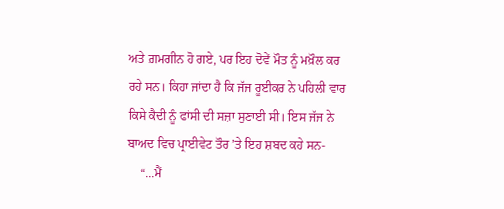ਅਤੇ ਗ਼ਮਗੀਨ ਹੋ ਗਏ, ਪਰ ਇਹ ਦੋਵੇਂ ਮੌਤ ਨੂੰ ਮਖ਼ੌਲ ਕਰ ਰਹੇ ਸਨ। ਕਿਹਾ ਜਾਂਦਾ ਹੈ ਕਿ ਜੱਜ ਰੂਈਕਰ ਨੇ ਪਹਿਲੀ ਵਾਰ ਕਿਸੇ ਕੈਦੀ ਨੂੰ ਫਾਂਸੀ ਦੀ ਸਜ਼ਾ ਸੁਣਾਈ ਸੀ। ਇਸ ਜੱਜ ਨੇ ਬਾਅਦ ਵਿਚ ਪ੍ਰਾਈਵੇਟ ਤੌਰ ’ਤੇ ਇਹ ਸ਼ਬਦ ਕਹੇ ਸਨ-
    ‘‘...ਮੈਂ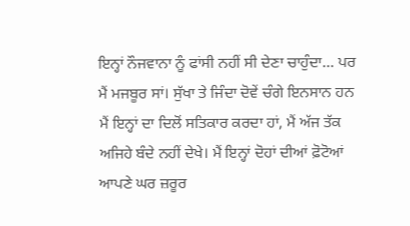ਇਨ੍ਹਾਂ ਨੌਜਵਾਨਾ ਨੂੰ ਫਾਂਸੀ ਨਹੀਂ ਸੀ ਦੇਣਾ ਚਾਹੁੰਦਾ... ਪਰ ਮੈਂ ਮਜਬੂਰ ਸਾਂ। ਸੁੱਖਾ ਤੇ ਜਿੰਦਾ ਦੋਵੇਂ ਚੰਗੇ ਇਨਸਾਨ ਹਨ ਮੈਂ ਇਨ੍ਹਾਂ ਦਾ ਦਿਲੋਂ ਸਤਿਕਾਰ ਕਰਦਾ ਹਾਂ, ਮੈਂ ਅੱਜ ਤੱਕ ਅਜਿਹੇ ਬੰਦੇ ਨਹੀਂ ਦੇਖੇ। ਮੈਂ ਇਨ੍ਹਾਂ ਦੋਹਾਂ ਦੀਆਂ ਫ਼ੋਟੋਆਂ ਆਪਣੇ ਘਰ ਜ਼ਰੂਰ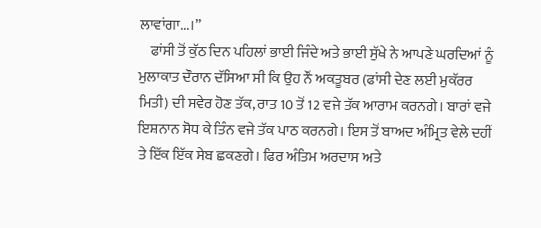ਲਾਵਾਂਗਾ...।’’
    ਫਾਂਸੀ ਤੋਂ ਕੁੱਠ ਦਿਨ ਪਹਿਲਾਂ ਭਾਈ ਜਿੰਦੇ ਅਤੇ ਭਾਈ ਸੁੱਖੇ ਨੇ ਆਪਣੇ ਘਰਦਿਆਂ ਨੂੰ ਮੁਲਾਕਾਤ ਦੌਰਾਨ ਦੱਸਿਆ ਸੀ ਕਿ ਉਹ ਨੌਂ ਅਕਤੂਬਰ (ਫਾਂਸੀ ਦੇਣ ਲਈ ਮੁਕੱਰਰ ਮਿਤੀ) ਦੀ ਸਵੇਰ ਹੋਣ ਤੱਕ, ਰਾਤ 10 ਤੋਂ 12 ਵਜੇ ਤੱਕ ਆਰਾਮ ਕਰਨਗੇ। ਬਾਰਾਂ ਵਜੇ ਇਸ਼ਨਾਨ ਸੋਧ ਕੇ ਤਿੰਨ ਵਜੇ ਤੱਕ ਪਾਠ ਕਰਨਗੇ। ਇਸ ਤੋਂ ਬਾਅਦ ਅੰਮ੍ਰਿਤ ਵੇਲੇ ਦਹੀਂ ਤੇ ਇੱਕ ਇੱਕ ਸੇਬ ਛਕਣਗੇ। ਫਿਰ ਅੰਤਿਮ ਅਰਦਾਸ ਅਤੇ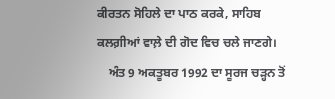ਕੀਰਤਨ ਸੋਹਿਲੇ ਦਾ ਪਾਠ ਕਰਕੇ, ਸਾਹਿਬ ਕਲਗ਼ੀਆਂ ਵਾਲ਼ੇ ਦੀ ਗੋਦ ਵਿਚ ਚਲੇ ਜਾਣਗੇ।
    ਅੰਤ 9 ਅਕਤੂਬਰ 1992 ਦਾ ਸੂਰਜ ਚੜ੍ਹਨ ਤੋਂ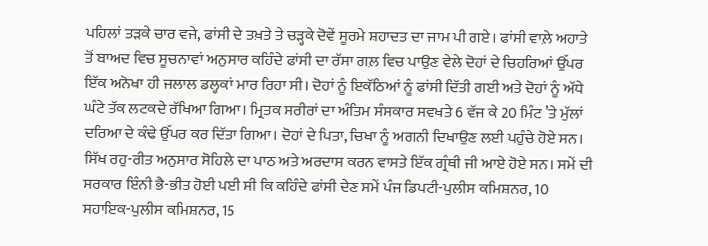ਪਹਿਲਾਂ ਤੜਕੇ ਚਾਰ ਵਜੇ, ਫਾਂਸੀ ਦੇ ਤਖ਼ਤੇ ਤੇ ਚੜ੍ਹਕੇ ਦੋਵੇਂ ਸੂਰਮੇ ਸ਼ਹਾਦਤ ਦਾ ਜਾਮ ਪੀ ਗਏ। ਫਾਂਸੀ ਵਾਲ਼ੇ ਅਹਾਤੇ ਤੋਂ ਬਾਅਦ ਵਿਚ ਸੂਚਨਾਵਾਂ ਅਨੁਸਾਰ ਕਹਿੰਦੇ ਫਾਂਸੀ ਦਾ ਰੱਸਾ ਗਲ਼ ਵਿਚ ਪਾਉਣ ਵੇਲੇ ਦੋਹਾਂ ਦੇ ਚਿਹਰਿਆਂ ਉੱਪਰ ਇੱਕ ਅਨੋਖਾ ਹੀ ਜਲਾਲ ਡਲ੍ਹਕਾਂ ਮਾਰ ਰਿਹਾ ਸੀ। ਦੋਹਾਂ ਨੂੰ ਇਕੱਠਿਆਂ ਨੂੰ ਫਾਂਸੀ ਦਿੱਤੀ ਗਈ ਅਤੇ ਦੋਹਾਂ ਨੂੰ ਅੱਧੇ ਘੰਟੇ ਤੱਕ ਲਟਕਦੇ ਰੱਖਿਆ ਗਿਆ। ਮ੍ਰਿਤਕ ਸਰੀਰਾਂ ਦਾ ਅੰਤਿਮ ਸੰਸਕਾਰ ਸਵਖਤੇ 6 ਵੱਜ ਕੇ 20 ਮਿੰਟ ’ਤੇ ਮੁੱਲਾਂ ਦਰਿਆ ਦੇ ਕੰਢੇ ਉੱਪਰ ਕਰ ਦਿੱਤਾ ਗਿਆ। ਦੋਹਾਂ ਦੇ ਪਿਤਾ, ਚਿਖਾ ਨੂੰ ਅਗਨੀ ਦਿਖਾਉਣ ਲਈ ਪਹੁੰਚੇ ਹੋਏ ਸਨ। ਸਿੱਖ ਰਹੁ-ਰੀਤ ਅਨੁਸਾਰ ਸੋਹਿਲੇ ਦਾ ਪਾਠ ਅਤੇ ਅਰਦਾਸ ਕਰਨ ਵਾਸਤੇ ਇੱਕ ਗ੍ਰੰਥੀ ਜੀ ਆਏ ਹੋਏ ਸਨ। ਸਮੇਂ ਦੀ ਸਰਕਾਰ ਇੰਨੀ ਭੈ-ਭੀਤ ਹੋਈ ਪਈ ਸੀ ਕਿ ਕਹਿੰਦੇ ਫਾਂਸੀ ਦੇਣ ਸਮੇਂ ਪੰਜ ਡਿਪਟੀ-ਪੁਲੀਸ ਕਮਿਸ਼ਨਰ, 10 ਸਹਾਇਕ-ਪੁਲੀਸ ਕਮਿਸ਼ਨਰ, 15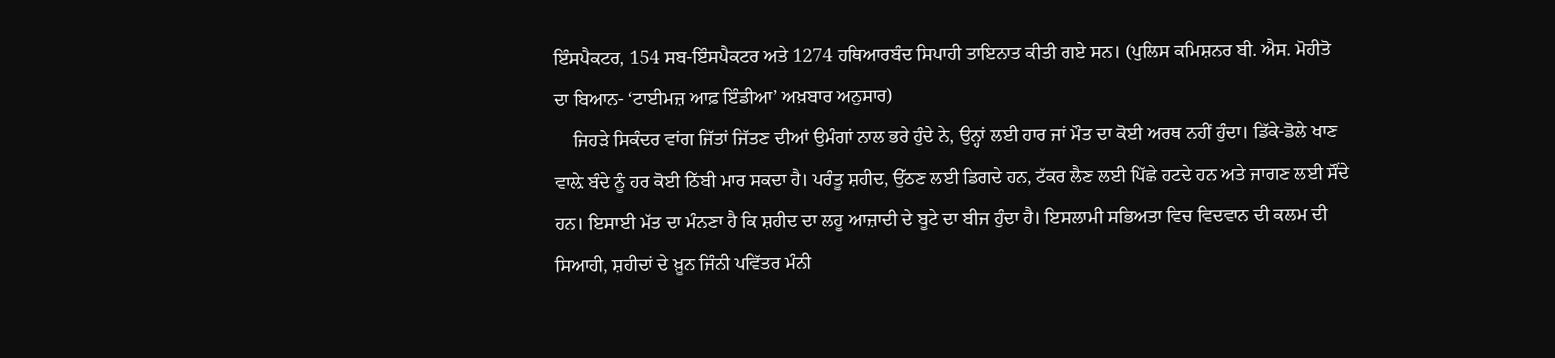ਇੰਸਪੈਕਟਰ, 154 ਸਬ-ਇੰਸਪੈਕਟਰ ਅਤੇ 1274 ਹਥਿਆਰਬੰਦ ਸਿਪਾਹੀ ਤਾਇਨਾਤ ਕੀਤੀ ਗਏ ਸਨ। (ਪੁਲਿਸ ਕਮਿਸ਼ਨਰ ਬੀ. ਐਸ. ਮੋਹੀਤੋ ਦਾ ਬਿਆਨ- ‘ਟਾਈਮਜ਼ ਆਫ਼ ਇੰਡੀਆ’ ਅਖ਼ਬਾਰ ਅਨੁਸਾਰ)
    ਜਿਹੜੇ ਸਿਕੰਦਰ ਵਾਂਗ ਜਿੱਤਾਂ ਜਿੱਤਣ ਦੀਆਂ ਉਮੰਗਾਂ ਨਾਲ ਭਰੇ ਹੁੰਦੇ ਨੇ, ਉਨ੍ਹਾਂ ਲਈ ਹਾਰ ਜਾਂ ਮੌਤ ਦਾ ਕੋਈ ਅਰਥ ਨਹੀਂ ਹੁੰਦਾ। ਡਿੱਕੇ-ਡੋਲੇ ਖਾਣ ਵਾਲ਼ੇ ਬੰਦੇ ਨੂੰ ਹਰ ਕੋਈ ਠਿੱਬੀ ਮਾਰ ਸਕਦਾ ਹੈ। ਪਰੰਤੂ ਸ਼ਹੀਦ, ਉੱਠਣ ਲਈ ਡਿਗਦੇ ਹਨ, ਟੱਕਰ ਲੈਣ ਲਈ ਪਿੱਛੇ ਹਟਦੇ ਹਨ ਅਤੇ ਜਾਗਣ ਲਈ ਸੌਂਦੇ ਹਨ। ਇਸਾਈ ਮੱਤ ਦਾ ਮੰਨਣਾ ਹੈ ਕਿ ਸ਼ਹੀਦ ਦਾ ਲਹੂ ਆਜ਼ਾਦੀ ਦੇ ਬੂਟੇ ਦਾ ਬੀਜ ਹੁੰਦਾ ਹੈ। ਇਸਲਾਮੀ ਸਭਿਅਤਾ ਵਿਚ ਵਿਦਵਾਨ ਦੀ ਕਲਮ ਦੀ ਸਿਆਹੀ, ਸ਼ਹੀਦਾਂ ਦੇ ਖ਼ੂਨ ਜਿੰਨੀ ਪਵਿੱਤਰ ਮੰਨੀ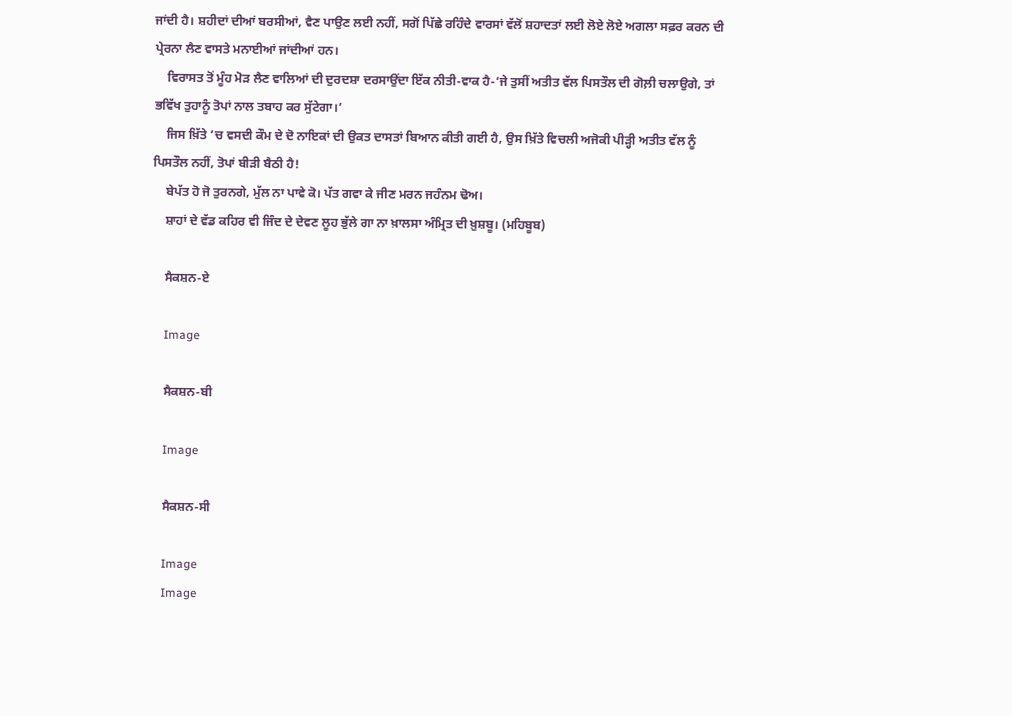ਜਾਂਦੀ ਹੈ। ਸ਼ਹੀਦਾਂ ਦੀਆਂ ਬਰਸੀਆਂ, ਵੈਣ ਪਾਉਣ ਲਈ ਨਹੀਂ, ਸਗੋਂ ਪਿੱਛੇ ਰਹਿੰਦੇ ਵਾਰਸਾਂ ਵੱਲੋਂ ਸ਼ਹਾਦਤਾਂ ਲਈ ਲੋਏ ਲੋਏ ਅਗਲਾ ਸਫ਼ਰ ਕਰਨ ਦੀ ਪ੍ਰੇਰਨਾ ਲੈਣ ਵਾਸਤੇ ਮਨਾਈਆਂ ਜਾਂਦੀਆਂ ਹਨ।
    ਵਿਰਾਸਤ ਤੋਂ ਮੂੰਹ ਮੋੜ ਲੈਣ ਵਾਲਿਆਂ ਦੀ ਦੁਰਦਸ਼ਾ ਦਰਸਾਉਂਦਾ ਇੱਕ ਨੀਤੀ-ਵਾਕ ਹੈ-‘ਜੇ ਤੁਸੀਂ ਅਤੀਤ ਵੱਲ ਪਿਸਤੌਲ ਦੀ ਗੋਲ਼ੀ ਚਲਾਉਗੇ, ਤਾਂ ਭਵਿੱਖ ਤੁਹਾਨੂੰ ਤੋਪਾਂ ਨਾਲ ਤਬਾਹ ਕਰ ਸੁੱਟੇਗਾ।’
    ਜਿਸ ਖ਼ਿੱਤੇ ’ਚ ਵਸਦੀ ਕੌਮ ਦੇ ਦੋ ਨਾਇਕਾਂ ਦੀ ਉਕਤ ਦਾਸਤਾਂ ਬਿਆਨ ਕੀਤੀ ਗਈ ਹੈ, ਉਸ ਖ਼ਿੱਤੇ ਵਿਚਲੀ ਅਜੋਕੀ ਪੀੜ੍ਹੀ ਅਤੀਤ ਵੱਲ ਨੂੰ ਪਿਸਤੌਲ ਨਹੀਂ, ਤੋਪਾਂ ਬੀੜੀ ਬੈਠੀ ਹੈ!
    ਬੇਪੱਤ ਹੋ ਜੋ ਤੁਰਨਗੇ, ਮੁੱਲ ਨਾ ਪਾਵੇ ਕੋ। ਪੱਤ ਗਵਾ ਕੇ ਜੀਣ ਮਰਨ ਜਹੰਨਮ ਢੋਅ।
    ਸ਼ਾਹਾਂ ਦੇ ਵੱਡ ਕਹਿਰ ਵੀ ਜਿੰਦ ਦੇ ਦੇਵਣ ਲੂਹ ਭੁੱਲੇ ਗਾ ਨਾ ਖ਼ਾਲਸਾ ਅੰਮ੍ਰਿਤ ਦੀ ਖ਼ੁਸ਼ਬੂ। (ਮਹਿਬੂਬ)

    ਸੈਕਸ਼ਨ-ਏ

    Image

    ਸੈਕਸ਼ਨ-ਬੀ

    Image

    ਸੈਕਸ਼ਨ-ਸੀ

    Image
    Image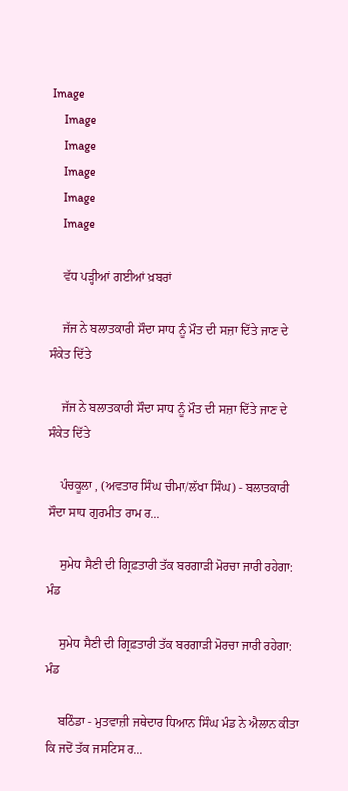Image
    Image
    Image
    Image
    Image
    Image

    ਵੱਧ ਪੜ੍ਹੀਆਂ ਗਈਆਂ ਖ਼ਬਰਾਂ

    ਜੱਜ ਨੇ ਬਲਾਤਕਾਰੀ ਸੌਦਾ ਸਾਧ ਨੂੰ ਮੌਤ ਦੀ ਸਜ਼ਾ ਦਿੱਤੇ ਜਾਣ ਦੇ ਸੰਕੇਤ ਦਿੱਤੇ

    ਜੱਜ ਨੇ ਬਲਾਤਕਾਰੀ ਸੌਦਾ ਸਾਧ ਨੂੰ ਮੌਤ ਦੀ ਸਜ਼ਾ ਦਿੱਤੇ ਜਾਣ ਦੇ ਸੰਕੇਤ ਦਿੱਤੇ

    ਪੰਚਕੂਲਾ , (ਅਵਤਾਰ ਸਿੰਘ ਚੀਮਾ/ਲੱਖਾ ਸਿੰਘ) - ਬਲਾਤਕਾਰੀ ਸੌਦਾ ਸਾਧ ਗੁਰਮੀਤ ਰਾਮ ਰ...

    ਸੁਮੇਧ ਸੈਣੀ ਦੀ ਗ੍ਰਿਫ਼ਤਾਰੀ ਤੱਕ ਬਰਗਾੜੀ ਮੋਰਚਾ ਜਾਰੀ ਰਹੇਗਾ: ਮੰਡ

    ਸੁਮੇਧ ਸੈਣੀ ਦੀ ਗ੍ਰਿਫ਼ਤਾਰੀ ਤੱਕ ਬਰਗਾੜੀ ਮੋਰਚਾ ਜਾਰੀ ਰਹੇਗਾ: ਮੰਡ

    ਬਠਿੰਡਾ - ਮੁਤਵਾਜ਼ੀ ਜਥੇਦਾਰ ਧਿਆਨ ਸਿੰਘ ਮੰਡ ਨੇ ਐਲਾਨ ਕੀਤਾ ਕਿ ਜਦੋਂ ਤੱਕ ਜਸਟਿਸ ਰ...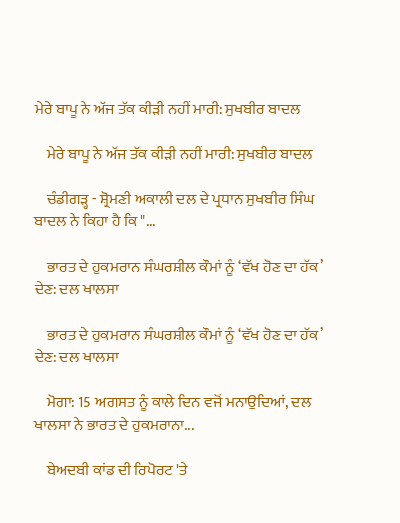ਮੇਰੇ ਬਾਪੂ ਨੇ ਅੱਜ ਤੱਕ ਕੀੜੀ ਨਹੀਂ ਮਾਰੀ: ਸੁਖਬੀਰ ਬਾਦਲ

    ਮੇਰੇ ਬਾਪੂ ਨੇ ਅੱਜ ਤੱਕ ਕੀੜੀ ਨਹੀਂ ਮਾਰੀ: ਸੁਖਬੀਰ ਬਾਦਲ

    ਚੰਡੀਗੜ੍ਹ - ਸ਼੍ਰੋਮਣੀ ਅਕਾਲੀ ਦਲ ਦੇ ਪ੍ਰਧਾਨ ਸੁਖਬੀਰ ਸਿੰਘ ਬਾਦਲ ਨੇ ਕਿਹਾ ਹੈ ਕਿ "...

    ਭਾਰਤ ਦੇ ਹੁਕਮਰਾਨ ਸੰਘਰਸ਼ੀਲ ਕੌਮਾਂ ਨੂੰ ‘ਵੱਖ ਹੋਣ ਦਾ ਹੱਕ’ ਦੇਣ: ਦਲ ਖਾਲਸਾ

    ਭਾਰਤ ਦੇ ਹੁਕਮਰਾਨ ਸੰਘਰਸ਼ੀਲ ਕੌਮਾਂ ਨੂੰ ‘ਵੱਖ ਹੋਣ ਦਾ ਹੱਕ’ ਦੇਣ: ਦਲ ਖਾਲਸਾ

    ਮੋਗਾ: 15 ਅਗਸਤ ਨੂੰ ਕਾਲੇ ਦਿਨ ਵਜੋਂ ਮਨਾਉਦਿਆਂ, ਦਲ ਖਾਲਸਾ ਨੇ ਭਾਰਤ ਦੇ ਹੁਕਮਰਾਨਾ...

    ਬੇਅਦਬੀ ਕਾਂਡ ਦੀ ਰਿਪੋਰਟ 'ਤੇ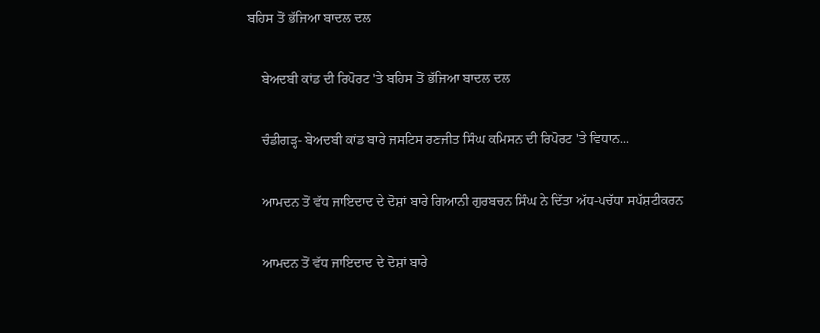ਬਹਿਸ ਤੋਂ ਭੱਜਿਆ ਬਾਦਲ ਦਲ

    ਬੇਅਦਬੀ ਕਾਂਡ ਦੀ ਰਿਪੋਰਟ 'ਤੇ ਬਹਿਸ ਤੋਂ ਭੱਜਿਆ ਬਾਦਲ ਦਲ

    ਚੰਡੀਗੜ੍ਹ- ਬੇਅਦਬੀ ਕਾਂਡ ਬਾਰੇ ਜਸਟਿਸ ਰਣਜੀਤ ਸਿੰਘ ਕਮਿਸਨ ਦੀ ਰਿਪੋਰਟ 'ਤੇ ਵਿਧਾਨ...

    ਆਮਦਨ ਤੋਂ ਵੱਧ ਜਾਇਦਾਦ ਦੇ ਦੋਸ਼ਾਂ ਬਾਰੇ ਗਿਆਨੀ ਗੁਰਬਚਨ ਸਿੰਘ ਨੇ ਦਿੱਤਾ ਅੱਧ-ਪਚੱਧਾ ਸਪੱਸ਼ਟੀਕਰਨ

    ਆਮਦਨ ਤੋਂ ਵੱਧ ਜਾਇਦਾਦ ਦੇ ਦੋਸ਼ਾਂ ਬਾਰੇ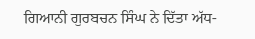ਗਿਆਨੀ ਗੁਰਬਚਨ ਸਿੰਘ ਨੇ ਦਿੱਤਾ ਅੱਧ-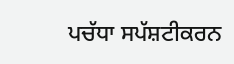ਪਚੱਧਾ ਸਪੱਸ਼ਟੀਕਰਨ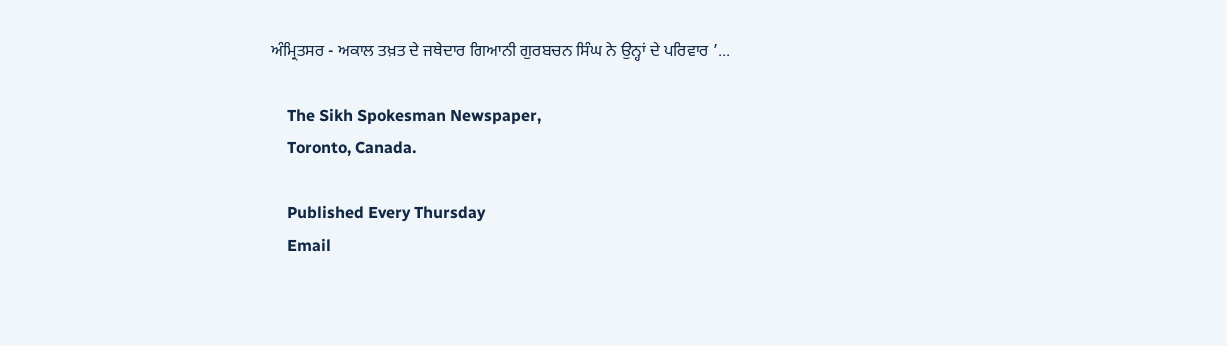ਅੰਮ੍ਰਿਤਸਰ - ਅਕਾਲ ਤਖ਼ਤ ਦੇ ਜਥੇਦਾਰ ਗਿਆਨੀ ਗੁਰਬਚਨ ਸਿੰਘ ਨੇ ਉਨ੍ਹਾਂ ਦੇ ਪਰਿਵਾਰ ’...

    The Sikh Spokesman Newspaper,
    Toronto, Canada.

    Published Every Thursday
    Email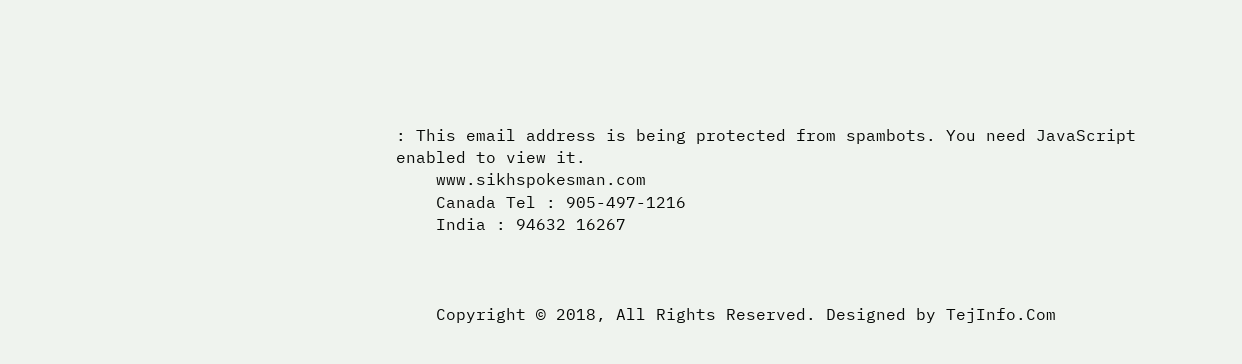: This email address is being protected from spambots. You need JavaScript enabled to view it.
    www.sikhspokesman.com
    Canada Tel : 905-497-1216
    India : 94632 16267



    Copyright © 2018, All Rights Reserved. Designed by TejInfo.Com